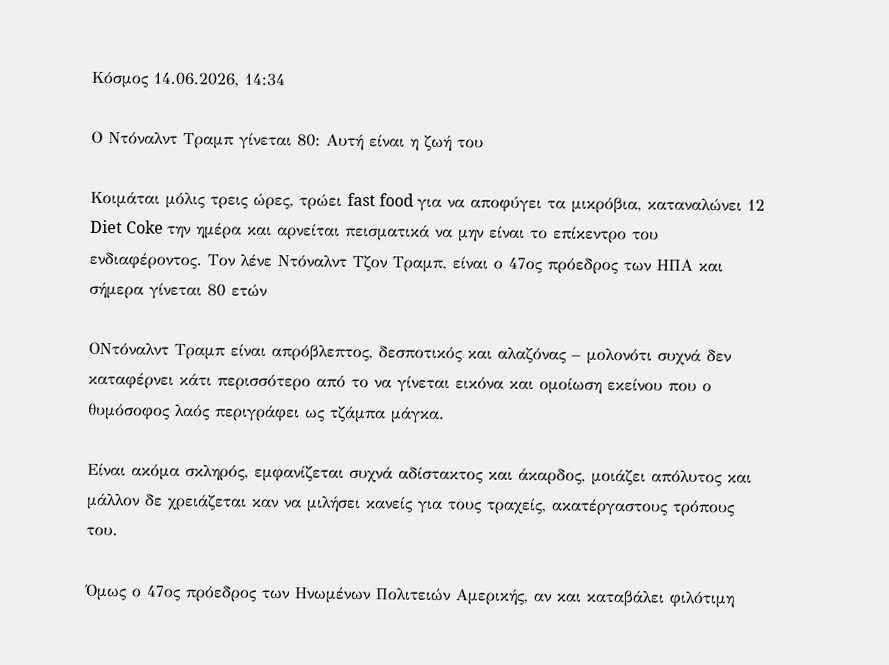Κόσμος 14.06.2026, 14:34

Ο Ντόναλντ Τραμπ γίνεται 80: Αυτή είναι η ζωή του

Κοιμάται μόλις τρεις ώρες, τρώει fast food για να αποφύγει τα μικρόβια, καταναλώνει 12 Diet Coke την ημέρα και αρνείται πεισματικά να μην είναι το επίκεντρο του ενδιαφέροντος. Τον λένε Ντόναλντ Τζον Τραμπ, είναι ο 47ος πρόεδρος των ΗΠΑ και σήμερα γίνεται 80 ετών

ΟΝτόναλντ Τραμπ είναι απρόβλεπτος, δεσποτικός και αλαζόνας – μολονότι συχνά δεν καταφέρνει κάτι περισσότερο από το να γίνεται εικόνα και ομοίωση εκείνου που ο θυμόσοφος λαός περιγράφει ως τζάμπα μάγκα.

Είναι ακόμα σκληρός, εμφανίζεται συχνά αδίστακτος και άκαρδος, μοιάζει απόλυτος και μάλλον δε χρειάζεται καν να μιλήσει κανείς για τους τραχείς, ακατέργαστους τρόπους του.

Όμως ο 47ος πρόεδρος των Ηνωμένων Πολιτειών Αμερικής, αν και καταβάλει φιλότιμη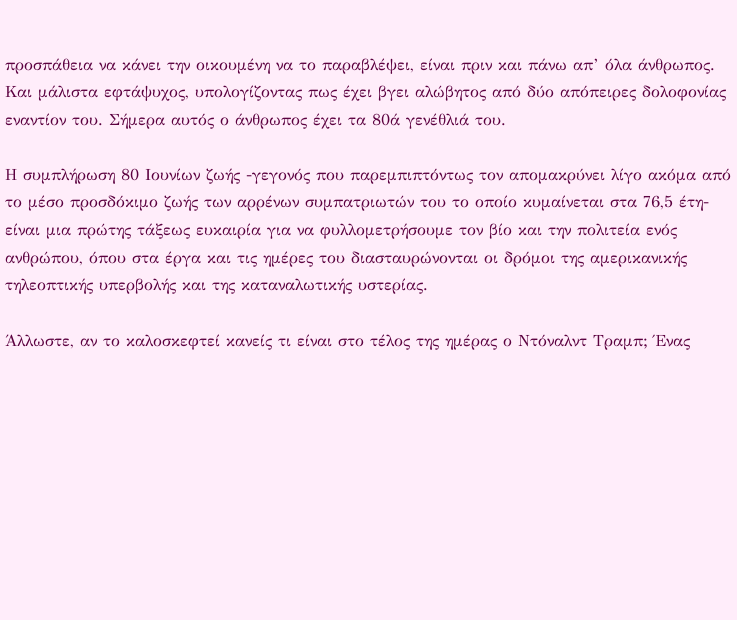προσπάθεια να κάνει την οικουμένη να το παραβλέψει, είναι πριν και πάνω απ’ όλα άνθρωπος. Και μάλιστα εφτάψυχος, υπολογίζοντας πως έχει βγει αλώβητος από δύο απόπειρες δολοφονίας εναντίον του. Σήμερα αυτός ο άνθρωπος έχει τα 80ά γενέθλιά του.

Η συμπλήρωση 80 Ιουνίων ζωής -γεγονός που παρεμπιπτόντως τον απομακρύνει λίγο ακόμα από το μέσο προσδόκιμο ζωής των αρρένων συμπατριωτών του το οποίο κυμαίνεται στα 76,5 έτη- είναι μια πρώτης τάξεως ευκαιρία για να φυλλομετρήσουμε τον βίο και την πολιτεία ενός ανθρώπου, όπου στα έργα και τις ημέρες του διασταυρώνονται οι δρόμοι της αμερικανικής τηλεοπτικής υπερβολής και της καταναλωτικής υστερίας.

Άλλωστε, αν το καλοσκεφτεί κανείς τι είναι στο τέλος της ημέρας ο Ντόναλντ Τραμπ; Ένας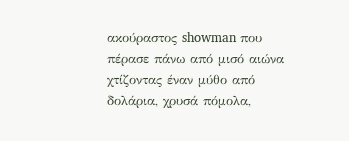ακούραστος showman που πέρασε πάνω από μισό αιώνα χτίζοντας έναν μύθο από δολάρια, χρυσά πόμολα,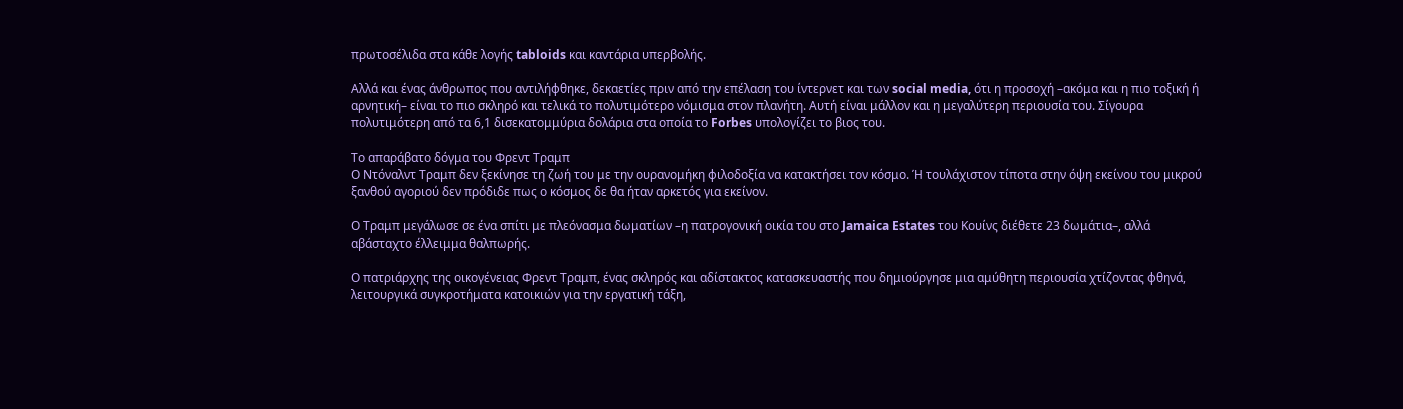πρωτοσέλιδα στα κάθε λογής tabloids και καντάρια υπερβολής.

Αλλά και ένας άνθρωπος που αντιλήφθηκε, δεκαετίες πριν από την επέλαση του ίντερνετ και των social media, ότι η προσοχή –ακόμα και η πιο τοξική ή αρνητική– είναι το πιο σκληρό και τελικά το πολυτιμότερο νόμισμα στον πλανήτη. Αυτή είναι μάλλον και η μεγαλύτερη περιουσία του. Σίγουρα πολυτιμότερη από τα 6,1 δισεκατομμύρια δολάρια στα οποία το Forbes υπολογίζει το βιος του.

Το απαράβατο δόγμα του Φρεντ Τραμπ
Ο Ντόναλντ Τραμπ δεν ξεκίνησε τη ζωή του με την ουρανομήκη φιλοδοξία να κατακτήσει τον κόσμο. Ή τουλάχιστον τίποτα στην όψη εκείνου του μικρού ξανθού αγοριού δεν πρόδιδε πως ο κόσμος δε θα ήταν αρκετός για εκείνον.

Ο Τραμπ μεγάλωσε σε ένα σπίτι με πλεόνασμα δωματίων –η πατρογονική οικία του στο Jamaica Estates του Κουίνς διέθετε 23 δωμάτια–, αλλά αβάσταχτο έλλειμμα θαλπωρής.

Ο πατριάρχης της οικογένειας Φρεντ Τραμπ, ένας σκληρός και αδίστακτος κατασκευαστής που δημιούργησε μια αμύθητη περιουσία χτίζοντας φθηνά, λειτουργικά συγκροτήματα κατοικιών για την εργατική τάξη,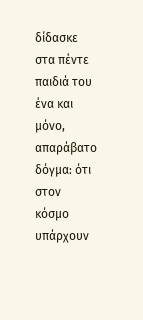δίδασκε στα πέντε παιδιά του ένα και μόνο, απαράβατο δόγμα: ότι στον κόσμο υπάρχουν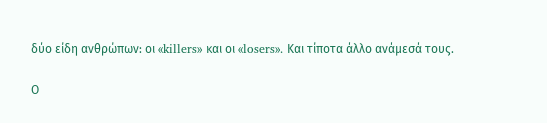δύο είδη ανθρώπων: οι «killers» και οι «losers». Και τίποτα άλλο ανάμεσά τους.

Ο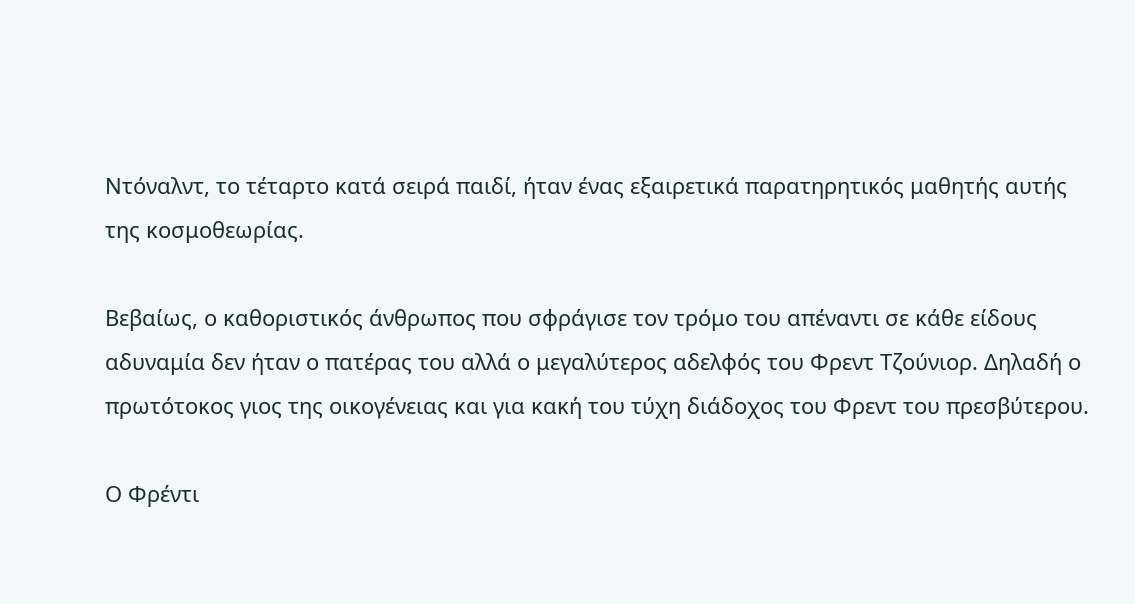Ντόναλντ, το τέταρτο κατά σειρά παιδί, ήταν ένας εξαιρετικά παρατηρητικός μαθητής αυτής της κοσμοθεωρίας.

Βεβαίως, ο καθοριστικός άνθρωπος που σφράγισε τον τρόμο του απέναντι σε κάθε είδους αδυναμία δεν ήταν ο πατέρας του αλλά ο μεγαλύτερος αδελφός του Φρεντ Τζούνιορ. Δηλαδή ο πρωτότοκος γιος της οικογένειας και για κακή του τύχη διάδοχος του Φρεντ του πρεσβύτερου.

Ο Φρέντι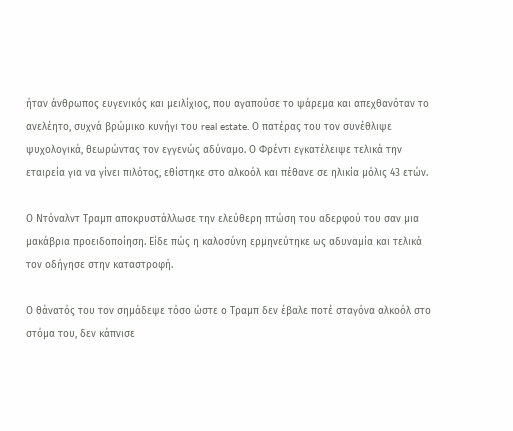ήταν άνθρωπος ευγενικός και μειλίχιος, που αγαπούσε το ψάρεμα και απεχθανόταν το ανελέητο, συχνά βρώμικο κυνήγι του real estate. Ο πατέρας του τον συνέθλιψε ψυχολογικά, θεωρώντας τον εγγενώς αδύναμο. Ο Φρέντι εγκατέλειψε τελικά την εταιρεία για να γίνει πιλότος, εθίστηκε στο αλκοόλ και πέθανε σε ηλικία μόλις 43 ετών.

Ο Ντόναλντ Τραμπ αποκρυστάλλωσε την ελεύθερη πτώση του αδερφού του σαν μια μακάβρια προειδοποίηση. Είδε πώς η καλοσύνη ερμηνεύτηκε ως αδυναμία και τελικά τον οδήγησε στην καταστροφή.

Ο θάνατός του τον σημάδεψε τόσο ώστε ο Τραμπ δεν έβαλε ποτέ σταγόνα αλκοόλ στο στόμα του, δεν κάπνισε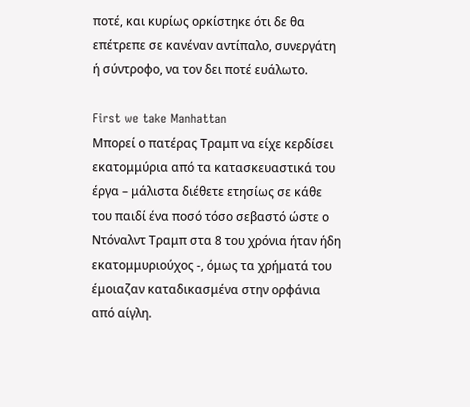ποτέ, και κυρίως ορκίστηκε ότι δε θα επέτρεπε σε κανέναν αντίπαλο, συνεργάτη ή σύντροφο, να τον δει ποτέ ευάλωτο.

First we take Manhattan
Μπορεί ο πατέρας Τραμπ να είχε κερδίσει εκατομμύρια από τα κατασκευαστικά του έργα – μάλιστα διέθετε ετησίως σε κάθε του παιδί ένα ποσό τόσο σεβαστό ώστε ο Ντόναλντ Τραμπ στα 8 του χρόνια ήταν ήδη εκατομμυριούχος -, όμως τα χρήματά του έμοιαζαν καταδικασμένα στην ορφάνια από αίγλη.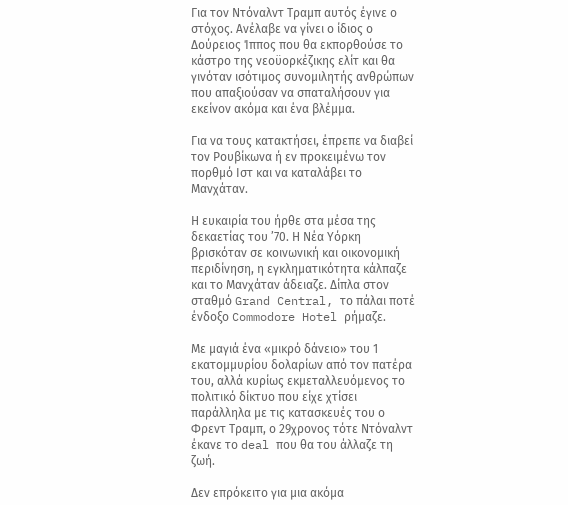Για τον Ντόναλντ Τραμπ αυτός έγινε ο στόχος. Ανέλαβε να γίνει ο ίδιος ο Δούρειος Ίππος που θα εκπορθούσε το κάστρο της νεοϋορκέζικης ελίτ και θα γινόταν ισότιμος συνομιλητής ανθρώπων που απαξιούσαν να σπαταλήσουν για εκείνον ακόμα και ένα βλέμμα.

Για να τους κατακτήσει, έπρεπε να διαβεί τον Ρουβίκωνα ή εν προκειμένω τον πορθμό Ιστ και να καταλάβει το Μανχάταν.

Η ευκαιρία του ήρθε στα μέσα της δεκαετίας του ’70. Η Νέα Υόρκη βρισκόταν σε κοινωνική και οικονομική περιδίνηση, η εγκληματικότητα κάλπαζε και το Μανχάταν άδειαζε. Δίπλα στον σταθμό Grand Central, το πάλαι ποτέ ένδοξο Commodore Hotel ρήμαζε.

Με μαγιά ένα «μικρό δάνειο» του 1 εκατομμυρίου δολαρίων από τον πατέρα του, αλλά κυρίως εκμεταλλευόμενος το πολιτικό δίκτυο που είχε χτίσει παράλληλα με τις κατασκευές του ο Φρεντ Τραμπ, ο 29χρονος τότε Ντόναλντ έκανε το deal που θα του άλλαζε τη ζωή.

Δεν επρόκειτο για μια ακόμα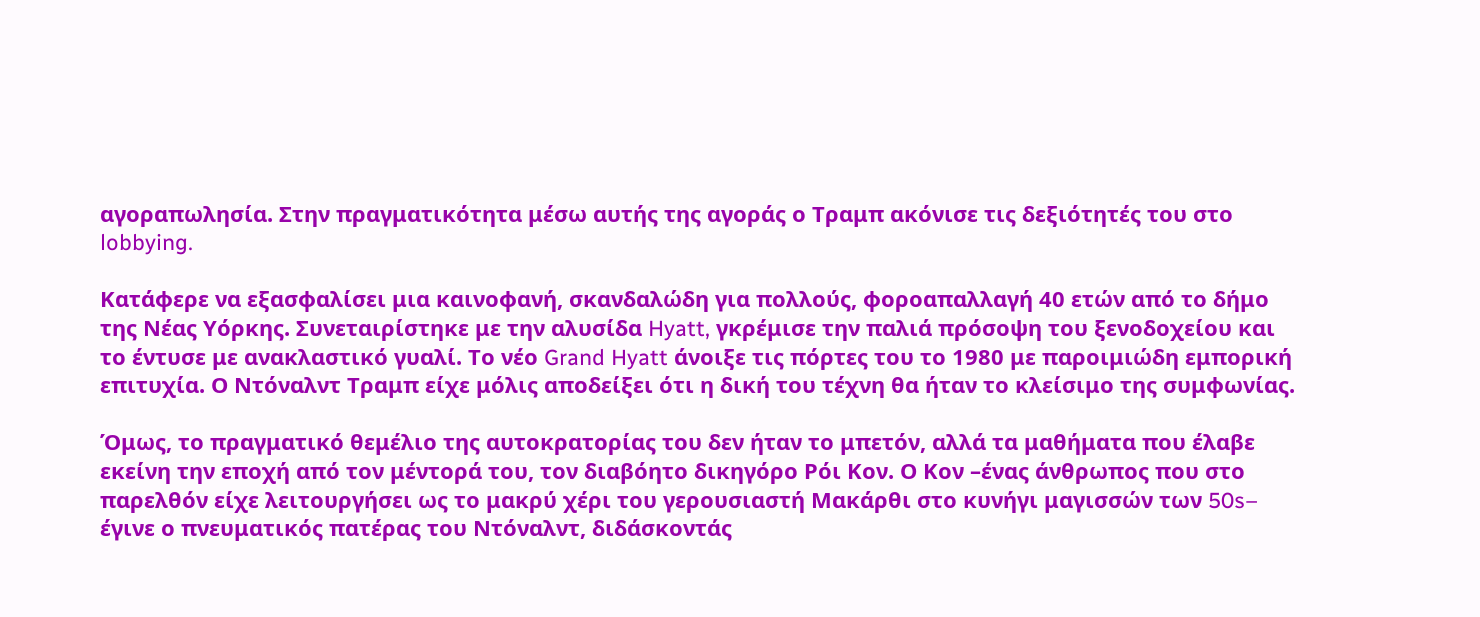αγοραπωλησία. Στην πραγματικότητα μέσω αυτής της αγοράς ο Τραμπ ακόνισε τις δεξιότητές του στο lobbying.

Κατάφερε να εξασφαλίσει μια καινοφανή, σκανδαλώδη για πολλούς, φοροαπαλλαγή 40 ετών από το δήμο της Νέας Υόρκης. Συνεταιρίστηκε με την αλυσίδα Hyatt, γκρέμισε την παλιά πρόσοψη του ξενοδοχείου και το έντυσε με ανακλαστικό γυαλί. Το νέο Grand Hyatt άνοιξε τις πόρτες του το 1980 με παροιμιώδη εμπορική επιτυχία. Ο Ντόναλντ Τραμπ είχε μόλις αποδείξει ότι η δική του τέχνη θα ήταν το κλείσιμο της συμφωνίας.

Όμως, το πραγματικό θεμέλιο της αυτοκρατορίας του δεν ήταν το μπετόν, αλλά τα μαθήματα που έλαβε εκείνη την εποχή από τον μέντορά του, τον διαβόητο δικηγόρο Ρόι Κον. Ο Κον –ένας άνθρωπος που στο παρελθόν είχε λειτουργήσει ως το μακρύ χέρι του γερουσιαστή Μακάρθι στο κυνήγι μαγισσών των 50s– έγινε ο πνευματικός πατέρας του Ντόναλντ, διδάσκοντάς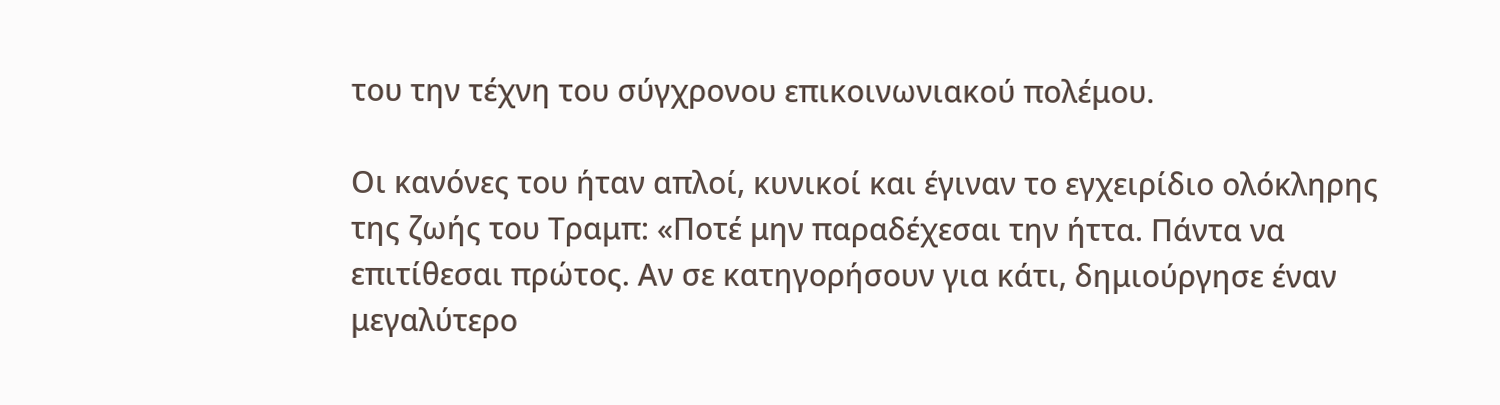του την τέχνη του σύγχρονου επικοινωνιακού πολέμου.

Οι κανόνες του ήταν απλοί, κυνικοί και έγιναν το εγχειρίδιο ολόκληρης της ζωής του Τραμπ: «Ποτέ μην παραδέχεσαι την ήττα. Πάντα να επιτίθεσαι πρώτος. Αν σε κατηγορήσουν για κάτι, δημιούργησε έναν μεγαλύτερο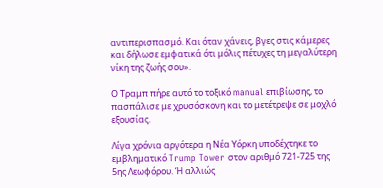αντιπερισπασμό. Και όταν χάνεις, βγες στις κάμερες και δήλωσε εμφατικά ότι μόλις πέτυχες τη μεγαλύτερη νίκη της ζωής σου».

Ο Τραμπ πήρε αυτό το τοξικό manual επιβίωσης, το πασπάλισε με χρυσόσκονη και το μετέτρεψε σε μοχλό εξουσίας.

Λίγα χρόνια αργότερα η Νέα Υόρκη υποδέχτηκε το εμβληματικό Trump Tower στον αριθμό 721-725 της 5ης Λεωφόρου. Ή αλλιώς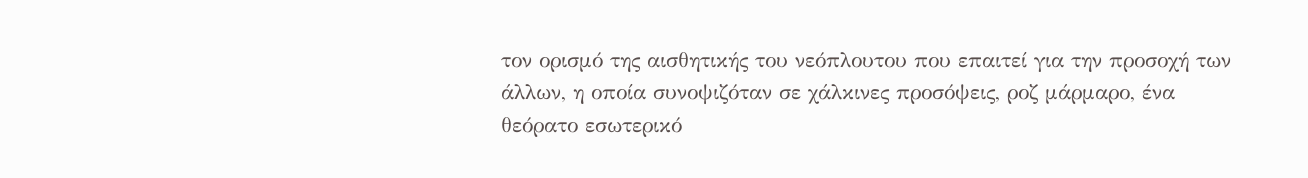τον ορισμό της αισθητικής του νεόπλουτου που επαιτεί για την προσοχή των άλλων, η οποία συνοψιζόταν σε χάλκινες προσόψεις, ροζ μάρμαρο, ένα θεόρατο εσωτερικό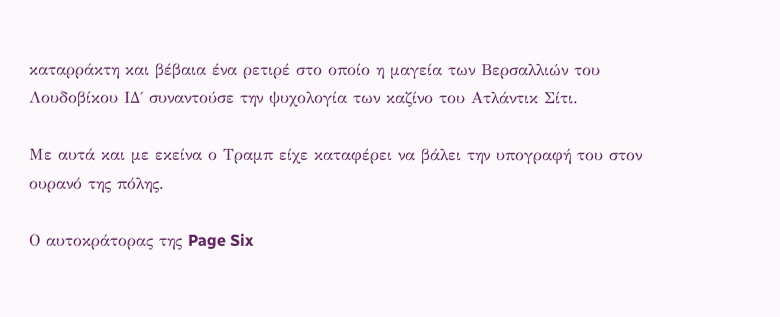καταρράκτη και βέβαια ένα ρετιρέ στο οποίο η μαγεία των Βερσαλλιών του Λουδοβίκου ΙΔ΄ συναντούσε την ψυχολογία των καζίνο του Ατλάντικ Σίτι.

Με αυτά και με εκείνα ο Τραμπ είχε καταφέρει να βάλει την υπογραφή του στον ουρανό της πόλης.

Ο αυτοκράτορας της Page Six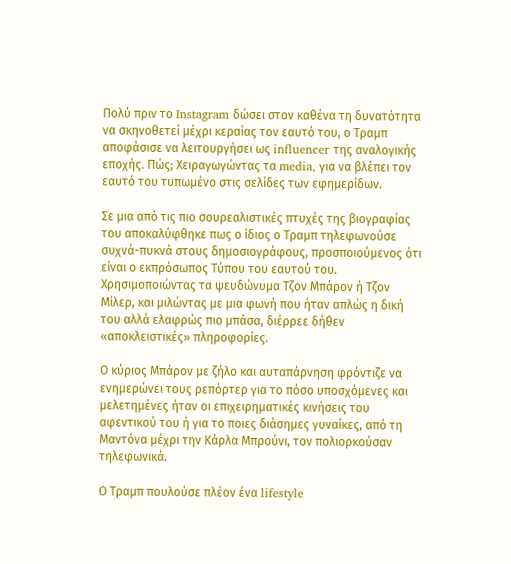Πολύ πριν το Instagram δώσει στον καθένα τη δυνατότητα να σκηνοθετεί μέχρι κεραίας τον εαυτό του, ο Τραμπ αποφάσισε να λειτουργήσει ως influencer της αναλογικής εποχής. Πώς; Χειραγωγώντας τα media, για να βλέπει τον εαυτό του τυπωμένο στις σελίδες των εφημερίδων.

Σε μια από τις πιο σουρεαλιστικές πτυχές της βιογραφίας του αποκαλύφθηκε πως ο ίδιος ο Τραμπ τηλεφωνούσε συχνά-πυκνά στους δημοσιογράφους, προσποιούμενος ότι είναι ο εκπρόσωπος Τύπου του εαυτού του. Χρησιμοποιώντας τα ψευδώνυμα Τζον Μπάρον ή Τζον Μίλερ, και μιλώντας με μια φωνή που ήταν απλώς η δική του αλλά ελαφρώς πιο μπάσα, διέρρεε δήθεν «αποκλειστικές» πληροφορίες.

Ο κύριος Μπάρον με ζήλο και αυταπάρνηση φρόντιζε να ενημερώνει τους ρεπόρτερ για το πόσο υποσχόμενες και μελετημένες ήταν οι επιχειρηματικές κινήσεις του αφεντικού του ή για το ποιες διάσημες γυναίκες, από τη Μαντόνα μέχρι την Κάρλα Μπρούνι, τον πολιορκούσαν τηλεφωνικά.

Ο Τραμπ πουλούσε πλέον ένα lifestyle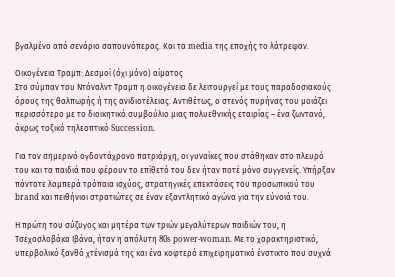βγαλμένο από σενάριο σαπουνόπερας. Και τα media της εποχής το λάτρεψαν.

Οικογένεια Τραμπ: Δεσμοί (όχι μόνο) αίματος
Στο σύμπαν του Ντόναλντ Τραμπ η οικογένεια δε λειτουργεί με τους παραδοσιακούς όρους της θαλπωρής ή της ανιδιοτέλειας. Αντιθέτως, ο στενός πυρήνας του μοιάζει περισσότερο με το διοικητικό συμβούλιο μιας πολυεθνικής εταιρίας – ένα ζωντανό, άκρως τοξικό τηλεοπτικό Succession.

Για τον σημερινό ογδοντάχρονο πατριάρχη, οι γυναίκες που στάθηκαν στο πλευρό του και τα παιδιά που φέρουν το επίθετό του δεν ήταν ποτέ μόνο συγγενείς. Υπήρξαν πάντοτε λαμπερά τρόπαια ισχύος, στρατηγικές επεκτάσεις του προσωπικού του brand και πειθήνιοι στρατιώτες σε έναν εξαντλητικό αγώνα για την εύνοιά του.

Η πρώτη του σύζυγος και μητέρα των τριών μεγαλύτερων παιδιών του, η Τσεχοσλοβάκα Ιβάνα, ήταν η απόλυτη 80s power-woman. Με το χαρακτηριστικό, υπερβολικό ξανθό χτένισμά της και ένα κοφτερό επιχειρηματικό ένστικτο που συχνά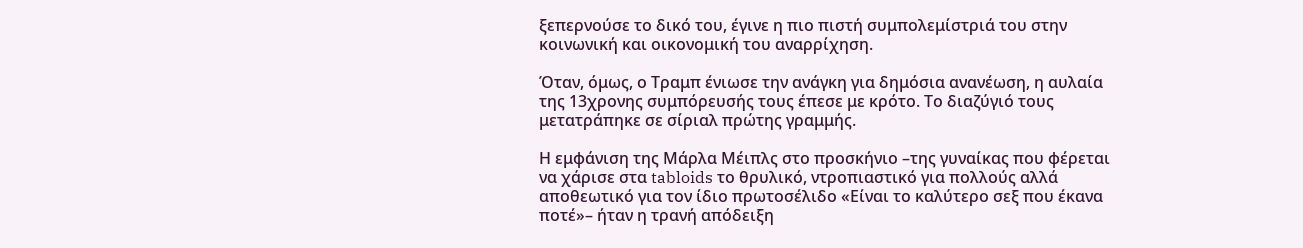ξεπερνούσε το δικό του, έγινε η πιο πιστή συμπολεμίστριά του στην κοινωνική και οικονομική του αναρρίχηση.

Όταν, όμως, ο Τραμπ ένιωσε την ανάγκη για δημόσια ανανέωση, η αυλαία της 13χρονης συμπόρευσής τους έπεσε με κρότο. Το διαζύγιό τους μετατράπηκε σε σίριαλ πρώτης γραμμής.

Η εμφάνιση της Μάρλα Μέιπλς στο προσκήνιο –της γυναίκας που φέρεται να χάρισε στα tabloids το θρυλικό, ντροπιαστικό για πολλούς αλλά αποθεωτικό για τον ίδιο πρωτοσέλιδο «Είναι το καλύτερο σεξ που έκανα ποτέ»– ήταν η τρανή απόδειξη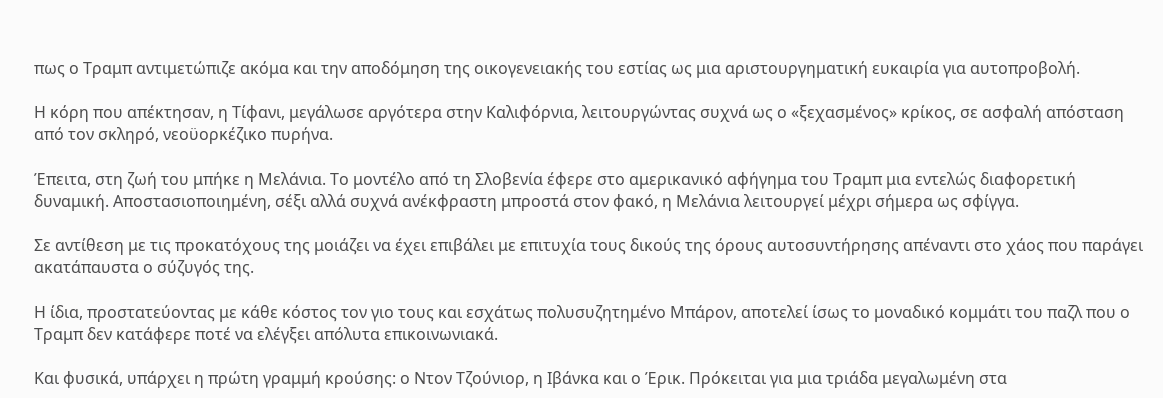πως ο Τραμπ αντιμετώπιζε ακόμα και την αποδόμηση της οικογενειακής του εστίας ως μια αριστουργηματική ευκαιρία για αυτοπροβολή.

Η κόρη που απέκτησαν, η Τίφανι, μεγάλωσε αργότερα στην Καλιφόρνια, λειτουργώντας συχνά ως ο «ξεχασμένος» κρίκος, σε ασφαλή απόσταση από τον σκληρό, νεοϋορκέζικο πυρήνα.

Έπειτα, στη ζωή του μπήκε η Μελάνια. Το μοντέλο από τη Σλοβενία έφερε στο αμερικανικό αφήγημα του Τραμπ μια εντελώς διαφορετική δυναμική. Αποστασιοποιημένη, σέξι αλλά συχνά ανέκφραστη μπροστά στον φακό, η Μελάνια λειτουργεί μέχρι σήμερα ως σφίγγα.

Σε αντίθεση με τις προκατόχους της μοιάζει να έχει επιβάλει με επιτυχία τους δικούς της όρους αυτοσυντήρησης απέναντι στο χάος που παράγει ακατάπαυστα ο σύζυγός της.

Η ίδια, προστατεύοντας με κάθε κόστος τον γιο τους και εσχάτως πολυσυζητημένο Μπάρον, αποτελεί ίσως το μοναδικό κομμάτι του παζλ που ο Τραμπ δεν κατάφερε ποτέ να ελέγξει απόλυτα επικοινωνιακά.

Και φυσικά, υπάρχει η πρώτη γραμμή κρούσης: ο Ντον Τζούνιορ, η Ιβάνκα και ο Έρικ. Πρόκειται για μια τριάδα μεγαλωμένη στα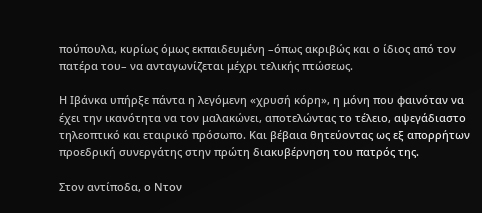πούπουλα, κυρίως όμως εκπαιδευμένη –όπως ακριβώς και ο ίδιος από τον πατέρα του– να ανταγωνίζεται μέχρι τελικής πτώσεως.

Η Ιβάνκα υπήρξε πάντα η λεγόμενη «χρυσή κόρη», η μόνη που φαινόταν να έχει την ικανότητα να τον μαλακώνει, αποτελώντας το τέλειο, αψεγάδιαστο τηλεοπτικό και εταιρικό πρόσωπο. Και βέβαια θητεύοντας ως εξ απορρήτων προεδρική συνεργάτης στην πρώτη διακυβέρνηση του πατρός της.

Στον αντίποδα, ο Ντον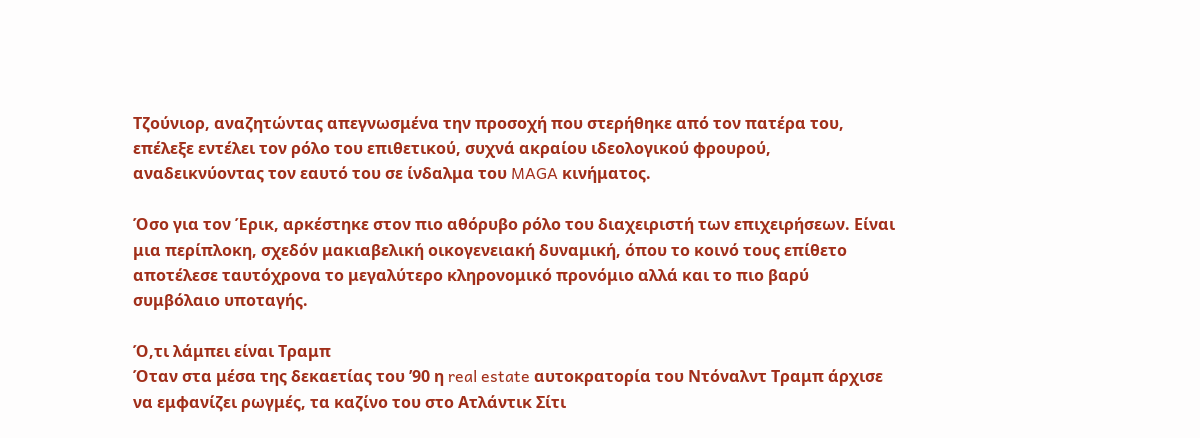Τζούνιορ, αναζητώντας απεγνωσμένα την προσοχή που στερήθηκε από τον πατέρα του, επέλεξε εντέλει τον ρόλο του επιθετικού, συχνά ακραίου ιδεολογικού φρουρού, αναδεικνύοντας τον εαυτό του σε ίνδαλμα του MAGA κινήματος.

Όσο για τον Έρικ, αρκέστηκε στον πιο αθόρυβο ρόλο του διαχειριστή των επιχειρήσεων. Είναι μια περίπλοκη, σχεδόν μακιαβελική οικογενειακή δυναμική, όπου το κοινό τους επίθετο αποτέλεσε ταυτόχρονα το μεγαλύτερο κληρονομικό προνόμιο αλλά και το πιο βαρύ συμβόλαιο υποταγής.

Ό,τι λάμπει είναι Τραμπ
Όταν στα μέσα της δεκαετίας του ’90 η real estate αυτοκρατορία του Ντόναλντ Τραμπ άρχισε να εμφανίζει ρωγμές, τα καζίνο του στο Ατλάντικ Σίτι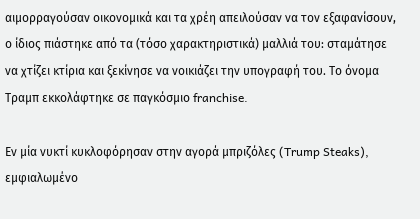αιμορραγούσαν οικονομικά και τα χρέη απειλούσαν να τον εξαφανίσουν, ο ίδιος πιάστηκε από τα (τόσο χαρακτηριστικά) μαλλιά του: σταμάτησε να χτίζει κτίρια και ξεκίνησε να νοικιάζει την υπογραφή του. Το όνομα Τραμπ εκκολάφτηκε σε παγκόσμιο franchise.

Εν μία νυκτί κυκλοφόρησαν στην αγορά μπριζόλες (Trump Steaks), εμφιαλωμένο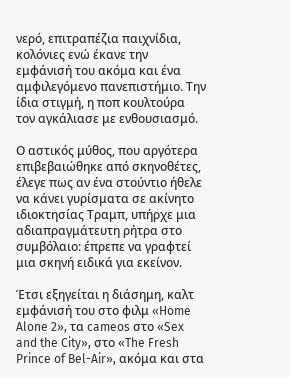νερό, επιτραπέζια παιχνίδια, κολόνιες ενώ έκανε την εμφάνισή του ακόμα και ένα αμφιλεγόμενο πανεπιστήμιο. Την ίδια στιγμή, η ποπ κουλτούρα τον αγκάλιασε με ενθουσιασμό.

Ο αστικός μύθος, που αργότερα επιβεβαιώθηκε από σκηνοθέτες, έλεγε πως αν ένα στούντιο ήθελε να κάνει γυρίσματα σε ακίνητο ιδιοκτησίας Τραμπ, υπήρχε μια αδιαπραγμάτευτη ρήτρα στο συμβόλαιο: έπρεπε να γραφτεί μια σκηνή ειδικά για εκείνον.

Έτσι εξηγείται η διάσημη, καλτ εμφάνισή του στο φιλμ «Home Alone 2», τα cameos στο «Sex and the City», στο «The Fresh Prince of Bel-Air», ακόμα και στα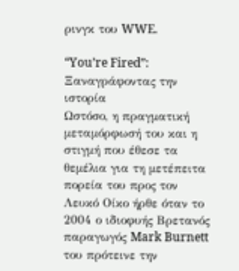ρινγκ του WWE.

“You’re Fired”: Ξαναγράφοντας την ιστορία
Ωστόσο, η πραγματική μεταμόρφωσή του και η στιγμή που έθεσε τα θεμέλια για τη μετέπειτα πορεία του προς τον Λευκό Οίκο ήρθε όταν το 2004 ο ιδιοφυής Βρετανός παραγωγός Mark Burnett του πρότεινε την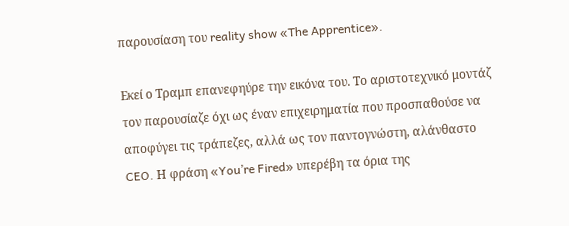παρουσίαση του reality show «The Apprentice».

Εκεί ο Τραμπ επανεφηύρε την εικόνα του. Το αριστοτεχνικό μοντάζ τον παρουσίαζε όχι ως έναν επιχειρηματία που προσπαθούσε να αποφύγει τις τράπεζες, αλλά ως τον παντογνώστη, αλάνθαστο CEO. Η φράση «You’re Fired» υπερέβη τα όρια της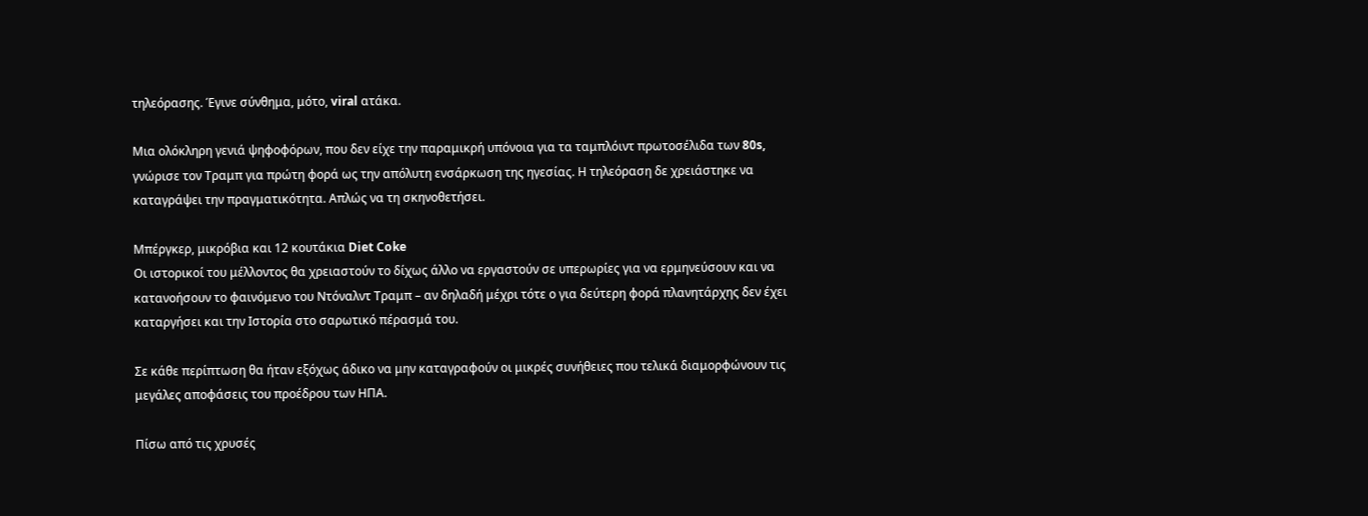τηλεόρασης. Έγινε σύνθημα, μότο, viral ατάκα.

Μια ολόκληρη γενιά ψηφοφόρων, που δεν είχε την παραμικρή υπόνοια για τα ταμπλόιντ πρωτοσέλιδα των 80s, γνώρισε τον Τραμπ για πρώτη φορά ως την απόλυτη ενσάρκωση της ηγεσίας. Η τηλεόραση δε χρειάστηκε να καταγράψει την πραγματικότητα. Απλώς να τη σκηνοθετήσει.

Μπέργκερ, μικρόβια και 12 κουτάκια Diet Coke
Οι ιστορικοί του μέλλοντος θα χρειαστούν το δίχως άλλο να εργαστούν σε υπερωρίες για να ερμηνεύσουν και να κατανοήσουν το φαινόμενο του Ντόναλντ Τραμπ – αν δηλαδή μέχρι τότε ο για δεύτερη φορά πλανητάρχης δεν έχει καταργήσει και την Ιστορία στο σαρωτικό πέρασμά του.

Σε κάθε περίπτωση θα ήταν εξόχως άδικο να μην καταγραφούν οι μικρές συνήθειες που τελικά διαμορφώνουν τις μεγάλες αποφάσεις του προέδρου των ΗΠΑ.

Πίσω από τις χρυσές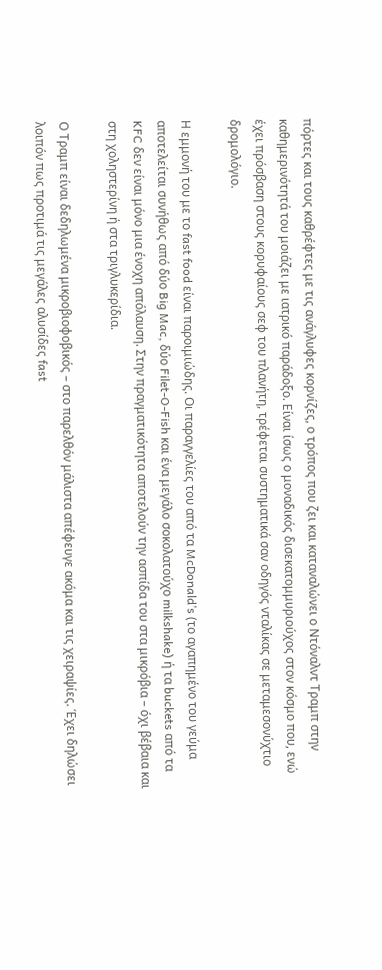πόρτες και τους καθρέφτες με τις ανάγλυφες κορνίζες, ο τρόπος που ζει και καταναλώνει ο Ντόναλντ Τραμπ στην καθημερινότητά του μοιάζει με ιατρικό παράδοξο. Είναι ίσως ο μοναδικός δισεκατομμυριούχος στον κόσμο που, ενώ έχει πρόσβαση στους κορυφαίους σεφ του πλανήτη, τρέφεται συστηματικά σαν οδηγός νταλίκας σε μεταμεσονύχτιο δρομολόγιο.

Η εμμονή του με το fast food είναι παροιμιώδης. Οι παραγγελίες του από τα McDonald’s (το αγαπημένο του γεύμα αποτελείται συνήθως από δύο Big Mac, δύο Filet-O-Fish και ένα μεγάλο σοκολατούχο milkshake) ή τα buckets από τα KFC δεν είναι μόνο μια ένοχη απόλαυση. Στην πραγματικότητα αποτελούν την ασπίδα του στα μικρόβια – όχι βέβαια και στη χοληστερίνη ή στα τριγλυκερίδια.

Ο Τραμπ είναι δεδηλωμένα μικροβιοφοβικός – στο παρελθόν μάλιστα απέφευγε ακόμα και τις χειραψίες. Έχει δηλώσει λοιπόν πως προτιμά τις μεγάλες αλυσίδες fast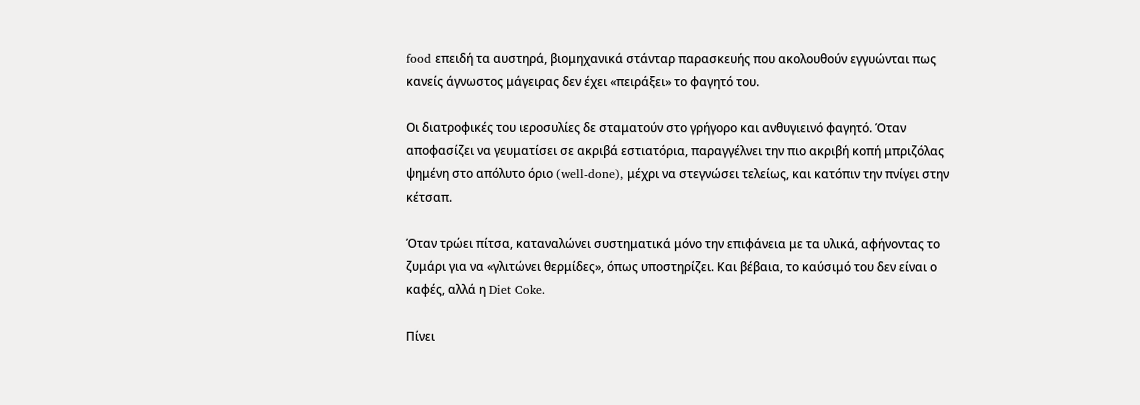food επειδή τα αυστηρά, βιομηχανικά στάνταρ παρασκευής που ακολουθούν εγγυώνται πως κανείς άγνωστος μάγειρας δεν έχει «πειράξει» το φαγητό του.

Οι διατροφικές του ιεροσυλίες δε σταματούν στο γρήγορο και ανθυγιεινό φαγητό. Όταν αποφασίζει να γευματίσει σε ακριβά εστιατόρια, παραγγέλνει την πιο ακριβή κοπή μπριζόλας ψημένη στο απόλυτο όριο (well-done), μέχρι να στεγνώσει τελείως, και κατόπιν την πνίγει στην κέτσαπ.

Όταν τρώει πίτσα, καταναλώνει συστηματικά μόνο την επιφάνεια με τα υλικά, αφήνοντας το ζυμάρι για να «γλιτώνει θερμίδες», όπως υποστηρίζει. Και βέβαια, το καύσιμό του δεν είναι ο καφές, αλλά η Diet Coke.

Πίνει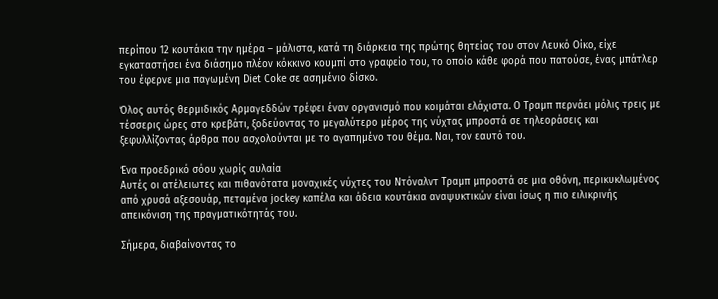περίπου 12 κουτάκια την ημέρα – μάλιστα, κατά τη διάρκεια της πρώτης θητείας του στον Λευκό Οίκο, είχε εγκαταστήσει ένα διάσημο πλέον κόκκινο κουμπί στο γραφείο του, το οποίο κάθε φορά που πατούσε, ένας μπάτλερ του έφερνε μια παγωμένη Diet Coke σε ασημένιο δίσκο.

Όλος αυτός θερμιδικός Αρμαγεδδών τρέφει έναν οργανισμό που κοιμάται ελάχιστα. Ο Τραμπ περνάει μόλις τρεις με τέσσερις ώρες στο κρεβάτι, ξοδεύοντας το μεγαλύτερο μέρος της νύχτας μπροστά σε τηλεοράσεις και ξεφυλλίζοντας άρθρα που ασχολούνται με το αγαπημένο του θέμα. Ναι, τον εαυτό του.

Ένα προεδρικό σόου χωρίς αυλαία
Αυτές οι ατέλειωτες και πιθανότατα μοναχικές νύχτες του Ντόναλντ Τραμπ μπροστά σε μια οθόνη, περικυκλωμένος από χρυσά αξεσουάρ, πεταμένα jockey καπέλα και άδεια κουτάκια αναψυκτικών είναι ίσως η πιο ειλικρινής απεικόνιση της πραγματικότητάς του.

Σήμερα, διαβαίνοντας το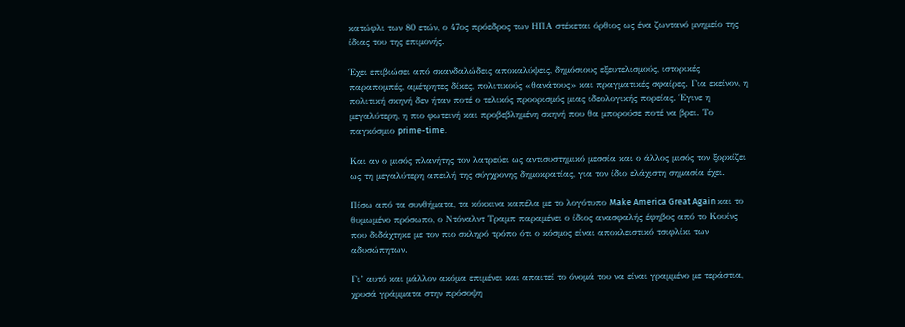κατώφλι των 80 ετών, ο 47ος πρόεδρος των ΗΠΑ στέκεται όρθιος ως ένα ζωντανό μνημείο της ίδιας του της επιμονής.

Έχει επιβιώσει από σκανδαλώδεις αποκαλύψεις, δημόσιους εξευτελισμούς, ιστορικές παραπομπές, αμέτρητες δίκες, πολιτικούς «θανάτους» και πραγματικές σφαίρες. Για εκείνον, η πολιτική σκηνή δεν ήταν ποτέ ο τελικός προορισμός μιας ιδεολογικής πορείας. Έγινε η μεγαλύτερη, η πιο φωτεινή και προβεβλημένη σκηνή που θα μπορούσε ποτέ να βρει. Το παγκόσμιο prime-time.

Και αν ο μισός πλανήτης τον λατρεύει ως αντισυστημικό μεσσία και ο άλλος μισός τον ξορκίζει ως τη μεγαλύτερη απειλή της σύγχρονης δημοκρατίας, για τον ίδιο ελάχιστη σημασία έχει.

Πίσω από τα συνθήματα, τα κόκκινα καπέλα με το λογότυπο Make America Great Again και το θυμωμένο πρόσωπο, ο Ντόναλντ Τραμπ παραμένει ο ίδιος ανασφαλής έφηβος από το Κουίνς που διδάχτηκε με τον πιο σκληρό τρόπο ότι ο κόσμος είναι αποκλειστικό τσιφλίκι των αδυσώπητων.

Γι’ αυτό και μάλλον ακόμα επιμένει και απαιτεί το όνομά του να είναι γραμμένο με τεράστια, χρυσά γράμματα στην πρόσοψη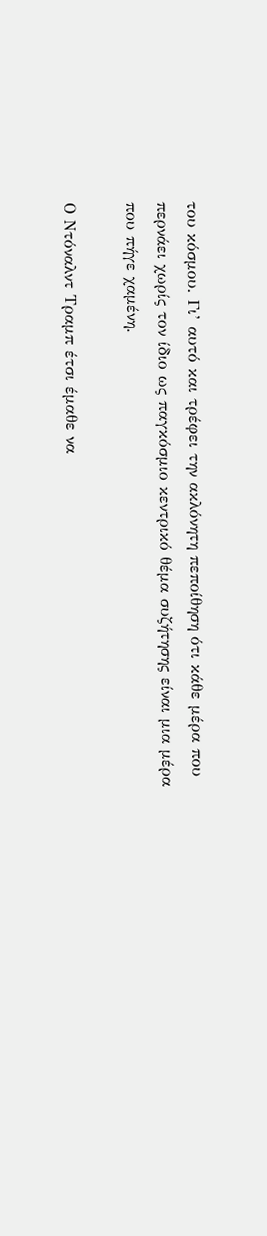του κόσμου. Γι’ αυτό και τρέφει την ακλόνητη πεποίθηση ότι κάθε μέρα που περνάει χωρίς τον ίδιο ως παγκόσμιο κεντρικό θέμα συζήτησης είναι μια μέρα που πήγε χαμένη.

Ο Ντόναλντ Τραμπ έτσι έμαθε να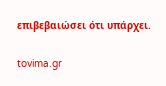επιβεβαιώσει ότι υπάρχει.

tovima.gr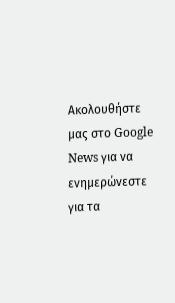Ακολουθήστε μας στο Google News για να ενημερώνεστε για τα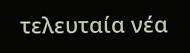τελευταία νέα